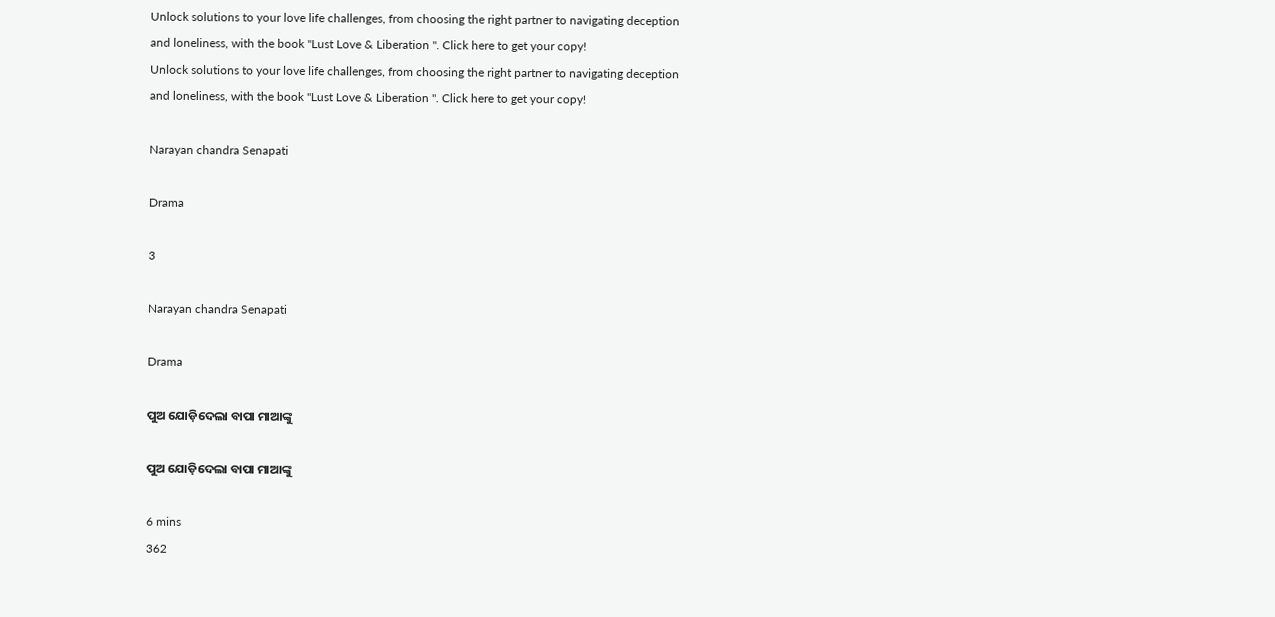Unlock solutions to your love life challenges, from choosing the right partner to navigating deception and loneliness, with the book "Lust Love & Liberation ". Click here to get your copy!
Unlock solutions to your love life challenges, from choosing the right partner to navigating deception and loneliness, with the book "Lust Love & Liberation ". Click here to get your copy!

Narayan chandra Senapati

Drama

3

Narayan chandra Senapati

Drama

ପୁଅ ଯୋଡ଼ିଦେଲା ବାପା ମାଆଙ୍କୁ

ପୁଅ ଯୋଡ଼ିଦେଲା ବାପା ମାଆଙ୍କୁ

6 mins
362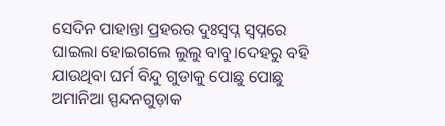ସେଦିନ ପାହାନ୍ତା ପ୍ରହରର ଦୁଃସ୍ବପ୍ନ ସ୍ୱପ୍ନରେ ଘାଇଲା ହୋଇଗଲେ ଲୁଲୁ ବାବୁ।ଦେହରୁ ବହି ଯାଉଥିବା ଘର୍ମ ବିନ୍ଦୁ ଗୁଡାକୁ ପୋଛୁ ପୋଛୁ ଅମାନିଆ ସ୍ପନ୍ଦନଗୁଡ଼ାକ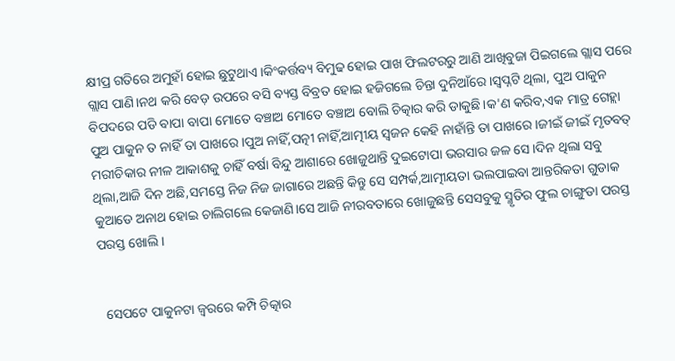କ୍ଷୀପ୍ର ଗତିରେ ଅମୁହାଁ ହୋଇ ଛୁଟୁଥାଏ।କିଂକର୍ତ୍ତବ୍ୟ ବିମୁଢ ହୋଇ ପାଖ ଫିଲଟରରୁ ଆଣି ଆଖିବୁଜା ପିଇଗଲେ ଗ୍ଲାସ ପରେ ଗ୍ଲାସ ପାଣି।ନଥ କରି ବେଡ଼ ଉପରେ ବସି ବ୍ୟସ୍ତ ବିବ୍ରତ ହୋଇ ହଜିଗଲେ ଚିନ୍ତା ଦୁନିଆଁରେ।ସ୍ବପ୍ନଟି ଥିଲା, ପୁଅ ପାକୁନ ବିପଦରେ ପଡି ବାପା ବାପା ମୋତେ ବଞ୍ଚାଅ ମୋତେ ବଞ୍ଚାଅ ବୋଲି ଚିତ୍କାର କରି ଡାକୁଛି।କ'ଣ କରିବ,ଏକ ମାତ୍ର ଗେହ୍ଲା ପୁଅ ପାକୁନ ତ ନାହିଁ ତା ପାଖରେ।ପୁଅ ନାହିଁ,ପତ୍ନୀ ନାହିଁ,ଆତ୍ମୀୟ ସ୍ୱଜନ କେହି ନାହାଁନ୍ତି ତା ପାଖରେ।ଜୀଇଁ ଜୀଇଁ ମୃତବତ୍ ମରୀଚିକାର ନୀଳ ଆକାଶକୁ ଚାହିଁ ବର୍ଷା ବିନ୍ଦୁ ଆଶାରେ ଖୋଜୁଥାନ୍ତି ଦୁଇଟୋପା ଭରସାର ଜଳ ସେ।ଦିନ ଥିଲା ସବୁ ଥିଲା,ଆଜି ଦିନ ଅଛି,ସମସ୍ତେ ନିଜ ନିଜ ଜାଗାରେ ଅଛନ୍ତି କିନ୍ତୁ ସେ ସମ୍ପର୍କ,ଆତ୍ମୀୟତା ଭଲପାଇବା ଆନ୍ତରିକତା ଗୁଡାକ କୁଆଡେ ଅନାଥ ହୋଇ ଚାଲିଗଲେ କେଜାଣି।ସେ ଆଜି ନୀରବତାରେ ଖୋଜୁଛନ୍ତି ସେସବୁକୁ ସ୍ମୃତିର ଫୁଲ ଚାଙ୍ଗୁଡା ପରସ୍ତ ପରସ୍ତ ଖୋଲି।


  ସେପଟେ ପାକୁନଟା ଜ୍ବରରେ କମ୍ପି ଚିତ୍କାର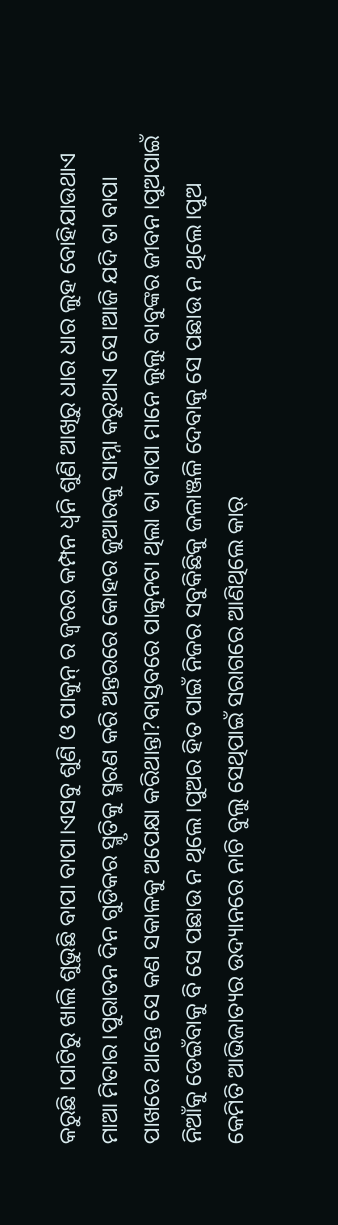କରୁଛି।ପାଟିରୁ ଖାଲି ଶୁଭୁଛି ବାପା ବାପା।ଏସବୁ ଶୁଣି ଓ ପାକୁନ୍ ର ଜ୍ଵରର କମ୍ପନ ଧ୍ଵନି ଶୁଣି ଆଖିରୁ ଧାର ଧାର ଲୁହ ବୋହିଯାଉଥାଏ ମାଆ ମିତାର।ପୁରାତନ ଦିନ ଗୁଡିକର ସ୍ମୃତିକୁ ସ୍ମରଣ କରି ଅନ୍ତରରେ କୋହର ଜୁଆରକୁ ସାମ୍ନା କରୁଥାଏ ସେ।ଆଜି ଯଦି ତା ବାପା ପାଖରେ ଥାନ୍ତେ ସେ କଣ ସକାଳକୁ ଅପେକ୍ଷା କରିଥାନ୍ତା?ବାସ୍ତବରେ ପାକୁନଟା ଥିଲା ତା ବାପା ମାନେ ଲୁଲୁ ବାବୁଙ୍କର ଜୀବନ।ପୁଅପାଇଁ ନିଆଁକୁ ଡେଇଁବାକୁ ବି ସେ ପଛାଉ ନ ଥିଲେ।ପୁଅର ହିତ ପାଇଁ ନିଜର ସବୁକିଛିକୁ ଜଳାଞ୍ଜଳି ଦେବାକୁ ସେ ପଛାଉ ନ ଥିଲେ।ପୁଅ କେମିତି ଆଭିଜାତ୍ୟର ଉଦ୍ୟାନରେ ନାଚି ବୁଲୁ ସେଥିପାଇଁ ସରାଗରେ ଆଣିଥିଲେ କାର୍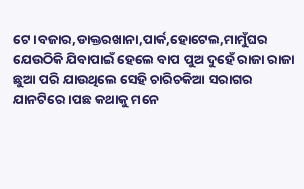ଟେ।ବଜାର,ଡାକ୍ତରଖାନା,ପାର୍କ,ହୋଟେଲ,ମାମୁଁଘର ଯେଉଠିକି ଯିବାପାଇଁ ହେଲେ ବାପ ପୁଅ ଦୁହେଁ ରାଜା ରାଜା ଛୁଆ ପରି ଯାଉଥିଲେ ସେହି ଚାରିଚକିଆ ସରାଗର ଯାନଟିରେ।ପଛ କଥାକୁ ମନେ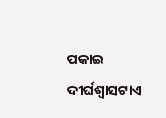ପକାଇ ଦୀର୍ଘଶ୍ଵାସଟାଏ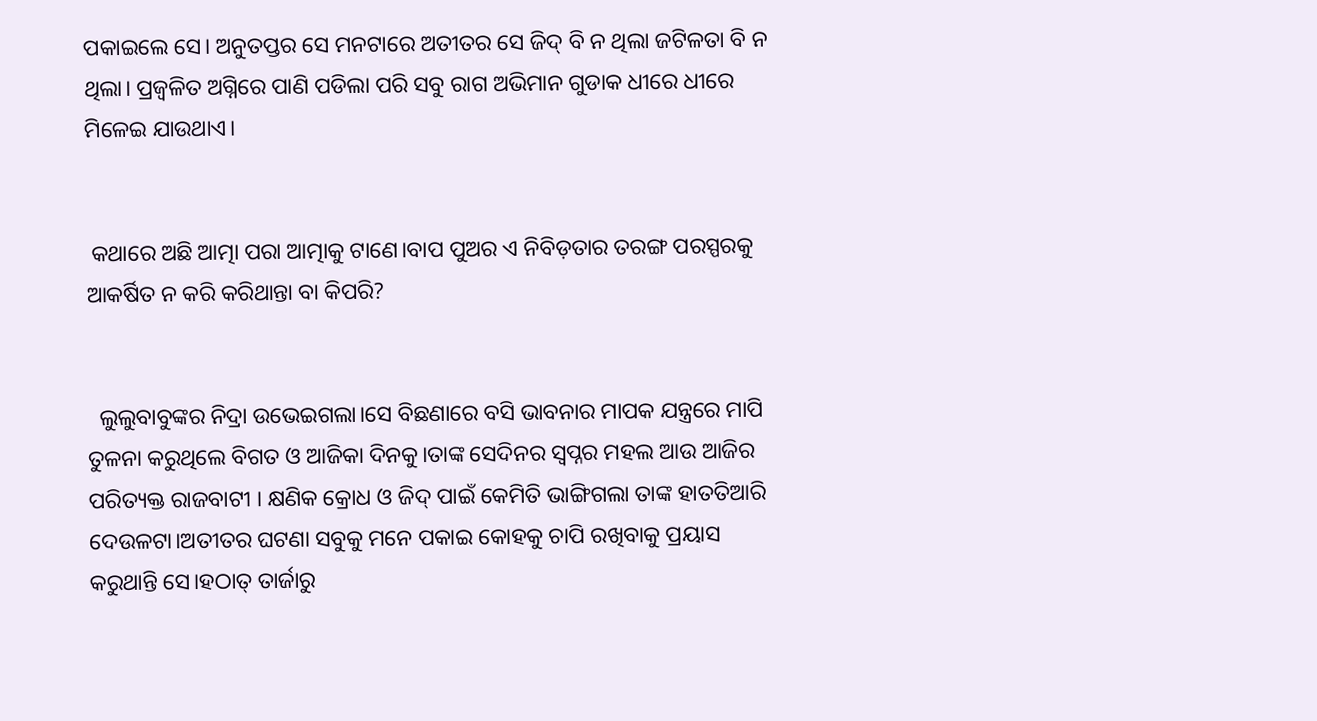ପକାଇଲେ ସେ। ଅନୁତପ୍ତର ସେ ମନଟାରେ ଅତୀତର ସେ ଜିଦ୍ ବି ନ ଥିଲା ଜଟିଳତା ବି ନ ଥିଲା। ପ୍ରଜ୍ଵଳିତ ଅଗ୍ନିରେ ପାଣି ପଡିଲା ପରି ସବୁ ରାଗ ଅଭିମାନ ଗୁଡାକ ଧୀରେ ଧୀରେ ମିଳେଇ ଯାଉଥାଏ।


 କଥାରେ ଅଛି ଆତ୍ମା ପରା ଆତ୍ମାକୁ ଟାଣେ।ବାପ ପୁଅର ଏ ନିବିଡ଼ତାର ତରଙ୍ଗ ପରସ୍ପରକୁ ଆକର୍ଷିତ ନ କରି କରିଥାନ୍ତା ବା କିପରି?


  ଲୁଲୁବାବୁଙ୍କର ନିଦ୍ରା ଉଭେଇଗଲା।ସେ ବିଛଣାରେ ବସି ଭାବନାର ମାପକ ଯନ୍ତ୍ରରେ ମାପି ତୁଳନା କରୁଥିଲେ ବିଗତ ଓ ଆଜିକା ଦିନକୁ।ତାଙ୍କ ସେଦିନର ସ୍ୱପ୍ନର ମହଲ ଆଉ ଆଜିର ପରିତ୍ୟକ୍ତ ରାଜବାଟୀ । କ୍ଷଣିକ କ୍ରୋଧ ଓ ଜିଦ୍ ପାଇଁ କେମିତି ଭାଙ୍ଗିଗଲା ତାଙ୍କ ହାତତିଆରି ଦେଉଳଟା।ଅତୀତର ଘଟଣା ସବୁକୁ ମନେ ପକାଇ କୋହକୁ ଚାପି ରଖିବାକୁ ପ୍ରୟାସ କରୁଥାନ୍ତି ସେ।ହଠାତ୍ ତାର୍ଜାରୁ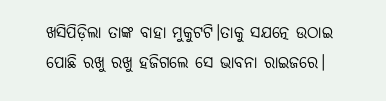ଖସିପିଡ଼ିଲା ତାଙ୍କ ବାହା ମୁକୁଟଟି।ତାକୁ ସଯତ୍ନେ ଉଠାଇ ପୋଛି ରଖୁ ରଖୁ ହଜିଗଲେ ସେ ଭାବନା ରାଇଜରେ।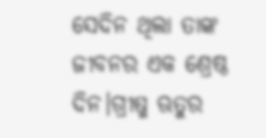ସେଦିନ ଥିଲା ତାଙ୍କ ଜୀବନର ଏକ ଶ୍ରେଷ୍ଠ ଦିନ।ଗ୍ରୀଷ୍ମ ଋତୁର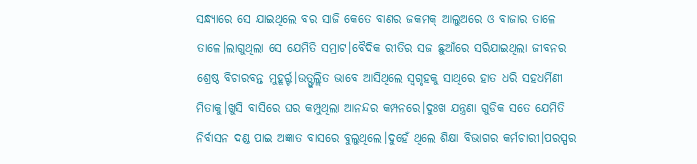ସନ୍ଧ୍ୟାରେ ସେ ଯାଇଥିଲେ ବର ସାଜି କେତେ ବାଣର ଜକମକ୍ ଆଲୁଅରେ ଓ ବାଜାର ତାଳେ ତାଳେ।ଲାଗୁଥିଲା ସେ ଯେମିତି ସମ୍ରାଟ।ବୈଦିକ ରୀତିର ସଜ ଛୁଆଁରେ ସରିଯାଇଥିଲା ଜୀବନର ଶ୍ରେଷ୍ଠ ବିଚାରବନ୍ତ ମୁହୂର୍ର୍ଟ।ଉତ୍ଫୁଲ୍ଲିତ ଭାବେ ଆସିଥିଲେ ସ୍ବଗୃହକୁ ସାଥିରେ ହାତ ଧରି ସହଧର୍ମିଣୀ ମିତାକୁ।ଖୁସି ବାସିରେ ଘର କମ୍ପୁଥିଲା ଆନନ୍ଦର କମ୍ପନରେ।ଦୁଃଖ ଯନ୍ତ୍ରଣା ଗୁଡିକ ସତେ ଯେମିତି ନିର୍ବାସନ ଦଣ୍ଡ ପାଇ ଅଜ୍ଞାତ ବାସରେ ବୁଲୁଥିଲେ।ଦୁହେଁ ଥିଲେ ଶିକ୍ଷା ବିଭାଗର କର୍ମଚାରୀ।ପରସ୍ପର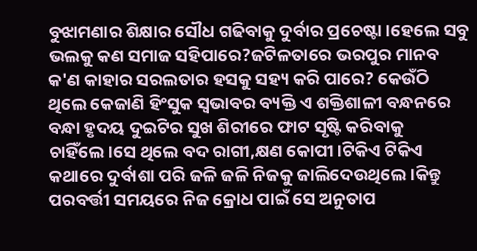ବୁଝାମଣାର ଶିକ୍ଷାର ସୌଧ ଗଢିବାକୁ ଦୁର୍ବାର ପ୍ରଚେଷ୍ଟା।ହେଲେ ସବୁ ଭଲକୁ କଣ ସମାଜ ସହିପାରେ?ଜଟିଳତାରେ ଭରପୁର ମାନବ କ'ଣ କାହାର ସରଲତାର ହସକୁ ସହ୍ୟ କରି ପାରେ? କେଉଁଠି ଥିଲେ କେଜାଣି ହିଂସୁକ ସ୍ୱଭାବର ବ୍ୟକ୍ତି ଏ ଶକ୍ତିଶାଳୀ ବନ୍ଧନରେ ବନ୍ଧା ହୃଦୟ ଦୁଇଟିର ସୁଖ ଶିରୀରେ ଫାଟ ସୃଷ୍ଟି କରିବାକୁ ଚାହିଁଲେ।ସେ ଥିଲେ ବଦ ରାଗୀ,କ୍ଷଣ କୋପୀ।ଟିକିଏ ଟିକିଏ କଥାରେ ଦୁର୍ବାଶା ପରି ଜଳି ଜଳି ନିଜକୁ ଜାଲିଦେଉଥିଲେ।କିନ୍ତୁ ପରବର୍ତ୍ତୀ ସମୟରେ ନିଜ କ୍ରୋଧ ପାଇଁ ସେ ଅନୁତାପ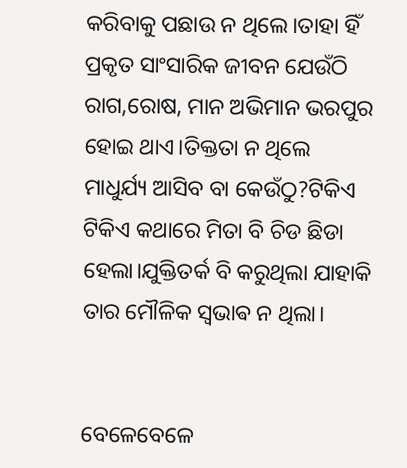କରିବାକୁ ପଛାଉ ନ ଥିଲେ।ତାହା ହିଁ ପ୍ରକୃତ ସାଂସାରିକ ଜୀବନ ଯେଉଁଠି ରାଗ,ରୋଷ, ମାନ ଅଭିମାନ ଭରପୁର ହୋଇ ଥାଏ।ତିକ୍ତତା ନ ଥିଲେ ମାଧୁର୍ଯ୍ୟ ଆସିବ ବା କେଉଁଠୁ?ଟିକିଏ ଟିକିଏ କଥାରେ ମିତା ବି ଚିଡ ଛିଡା ହେଲା।ଯୁକ୍ତିତର୍କ ବି କରୁଥିଲା ଯାହାକି ତାର ମୌଳିକ ସ୍ଵଭାଵ ନ ଥିଲା।


ବେଳେବେଳେ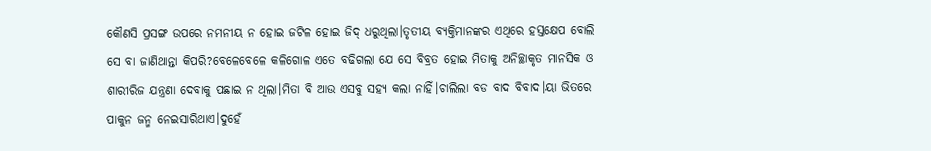କୌଣସି ପ୍ରସଙ୍ଗ ଉପରେ ନମନୀୟ ନ ହୋଇ ଜଟିଳ ହୋଇ ଜିଦ୍ ଧରୁଥିଲା।ତୃତୀୟ ବ୍ୟକ୍ତିମାନଙ୍କର ଏଥିରେ ହସ୍ତକ୍ଷେପ ବୋଲି ସେ ବା ଜାଣିଥାନ୍ତା କିପରି?ବେଳେବେଳେ କଳିଗୋଳ ଏତେ ବଢିଗଲା ଯେ ସେ ବିବ୍ରତ ହୋଇ ମିତାକୁ ଅନିଚ୍ଛାକୃତ ମାନସିକ ଓ ଶାରୀରିଜ ଯନ୍ତ୍ରଣା ଦେବାକୁ ପଛାଇ ନ ଥିଲା।ମିତା ବି ଆଉ ଏସବୁ ସହ୍ୟ କଲା ନାହିଁ।ଚାଲିଲା ବଡ ବାଦ ବିବାଦ।ୟା ଭିତରେ ପାକୁନ ଜନ୍ମ ନେଇସାରିଥାଏ।ଦୁହେଁ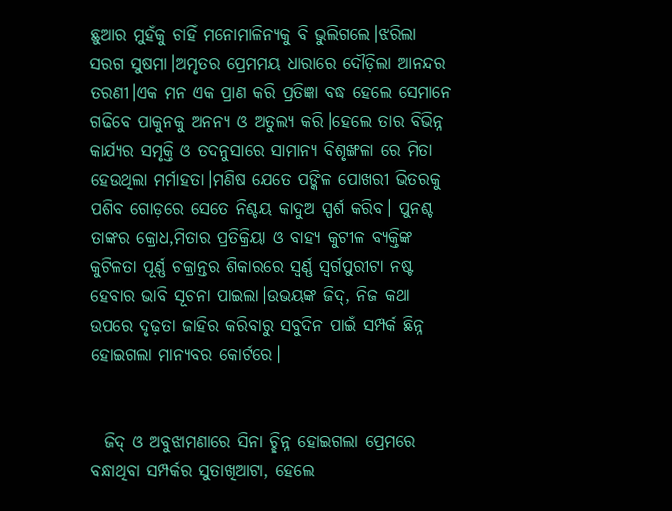ଛୁଆର ମୁହଁକୁ ଚାହିଁ ମନୋମାଳିନ୍ୟକୁ ବି ଭୁଲିଗଲେ।ଝରିଲା ସରଗ ସୁଷମା।ଅମୃତର ପ୍ରେମମୟ ଧାରାରେ ଦୌଡ଼ିଲା ଆନନ୍ଦର ତରଣୀ।ଏକ ମନ ଏକ ପ୍ରାଣ କରି ପ୍ରତିଜ୍ଞା ବଦ୍ଧ ହେଲେ ସେମାନେ ଗଢିବେ ପାକୁନକୁ ଅନନ୍ୟ ଓ ଅତୁଲ୍ୟ କରି।ହେଲେ ତାର ବିଭିନ୍ନ କାର୍ଯ୍ୟର ସମୃକ୍ତି ଓ ତଦନୁସାରେ ସାମାନ୍ୟ ବିଶୃଙ୍ଖଳା ରେ ମିତା ହେଉଥିଲା ମର୍ମାହତା।ମଣିଷ ଯେତେ ପଙ୍କିଳ ପୋଖରୀ ଭିତରକୁ ପଶିବ ଗୋଡ଼ରେ ସେତେ ନିଶ୍ଚୟ କାଦୁଅ ସ୍ପର୍ଶ କରିବ। ପୁନଶ୍ଚ ତାଙ୍କର କ୍ରୋଧ,ମିତାର ପ୍ରତିକ୍ରିୟା ଓ ବାହ୍ୟ କୁଟୀଳ ବ୍ୟକ୍ତିଙ୍କ କୁଟିଳତା ପୂର୍ଣ୍ଣ ଚକ୍ରାନ୍ତର ଶିକାରରେ ସ୍ୱର୍ଣ୍ଣ ସ୍ୱର୍ଗପୁରୀଟା ନଷ୍ଟ ହେବାର ଭାବି ସୂଚନା ପାଇଲା।ଉଭୟଙ୍କ ଜିଦ୍, ନିଜ କଥା ଉପରେ ଦୃଢ଼ତା ଜାହିର କରିବାରୁ ସବୁଦିନ ପାଇଁ ସମ୍ପର୍କ ଛିନ୍ନ ହୋଇଗଲା ମାନ୍ୟବର କୋର୍ଟରେ।


  ଜିଦ୍ ଓ ଅବୁଝାମଣାରେ ସିନା ଚ୍ଛିନ୍ନ ହୋଇଗଲା ପ୍ରେମରେ ବନ୍ଧାଥିବା ସମ୍ପର୍କର ସୁତାଖିଆଟା, ହେଲେ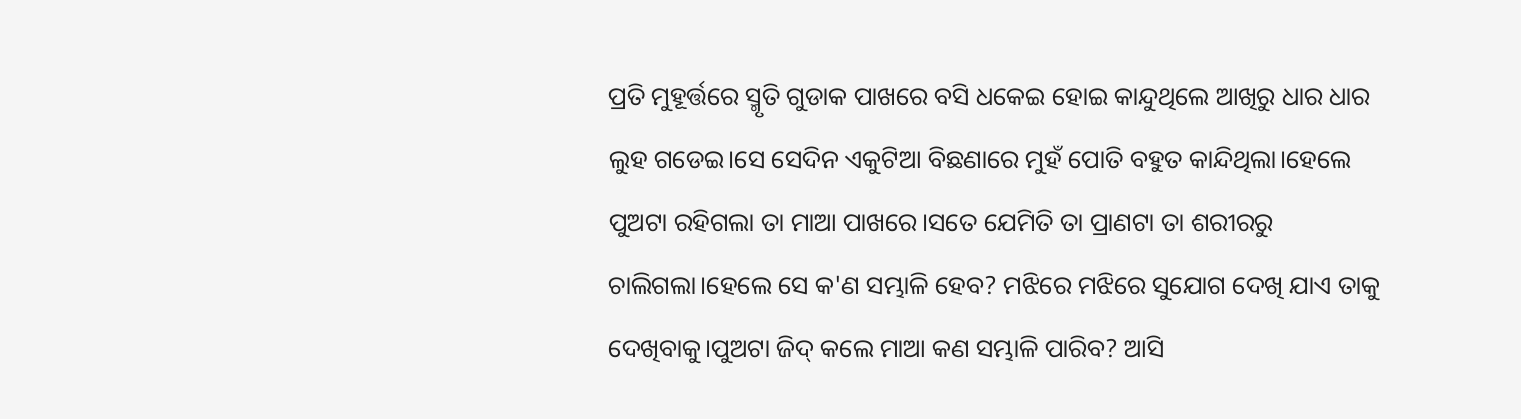ପ୍ରତି ମୁହୂର୍ତ୍ତରେ ସ୍ମୃତି ଗୁଡାକ ପାଖରେ ବସି ଧକେଇ ହୋଇ କାନ୍ଦୁଥିଲେ ଆଖିରୁ ଧାର ଧାର ଲୁହ ଗଡେଇ।ସେ ସେଦିନ ଏକୁଟିଆ ବିଛଣାରେ ମୁହଁ ପୋତି ବହୁତ କାନ୍ଦିଥିଲା।ହେଲେ ପୁଅଟା ରହିଗଲା ତା ମାଆ ପାଖରେ।ସତେ ଯେମିତି ତା ପ୍ରାଣଟା ତା ଶରୀରରୁ ଚାଲିଗଲା।ହେଲେ ସେ କ'ଣ ସମ୍ଭାଳି ହେବ? ମଝିରେ ମଝିରେ ସୁଯୋଗ ଦେଖି ଯାଏ ତାକୁ ଦେଖିବାକୁ।ପୁଅଟା ଜିଦ୍ କଲେ ମାଆ କଣ ସମ୍ଭାଳି ପାରିବ? ଆସି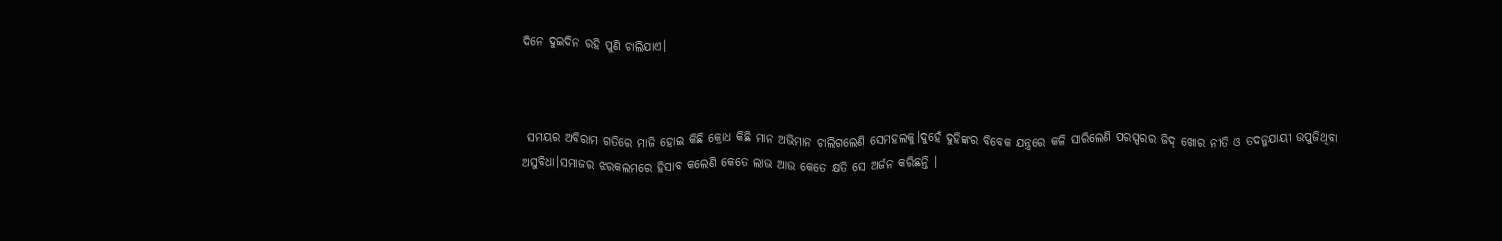ଦିନେ ଦୁଇଦିନ ରହି ପୁଣି ଚାଲିଯାଏ।



 ସମୟର ଅବିରାମ ଗତିରେ ମାଜି ହୋଇ କିଛି କ୍ରୋଧ କିଛି ମାନ ଅଭିମାନ ଚାଲିଗଲେଣି ସେମହଲକୁ।ଦୁହେଁ ଦୁହିଙ୍କର ବିବେକ ଯନ୍ତ୍ରରେ କଳି ସାରିଲେଣି ପରସ୍ପରର ଜିଦ୍ ଖୋର ନୀତି ଓ ତଦନୁଯାୟୀ ଉପୁଜିଥିବା ଅସୁବିଧା।ସମାଜର ଝରକଲମରେ ହିସାବ କଲେଣି କେତେ ଲାଭ ଆଉ କେତେ କ୍ଷତି ସେ ଅର୍ଜନ କରିଛନ୍ତି ।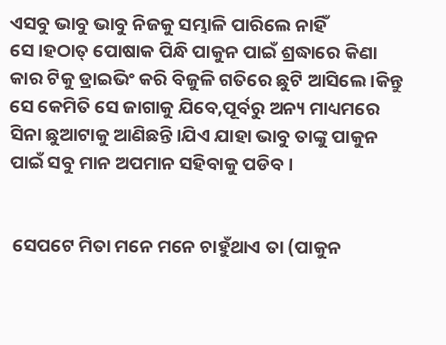ଏସବୁ ଭାବୁ ଭାବୁ ନିଜକୁ ସମ୍ଭାଳି ପାରିଲେ ନାହିଁ ସେ।ହଠାତ୍ ପୋଷାକ ପିନ୍ଧି ପାକୁନ ପାଇଁ ଶ୍ରଦ୍ଧାରେ କିଣା କାର ଟିକୁ ଡ୍ରାଇଭିଂ କରି ବିଜୁଳି ଗତିରେ ଛୁଟି ଆସିଲେ ।କିନ୍ତୁ ସେ କେମିତି ସେ ଜାଗାକୁ ଯିବେ,ପୂର୍ବରୁ ଅନ୍ୟ ମାଧ୍ୟମରେ ସିନା ଛୁଆଟାକୁ ଆଣିଛନ୍ତି।ଯିଏ ଯାହା ଭାବୁ ତାଙ୍କୁ ପାକୁନ ପାଇଁ ସବୁ ମାନ ଅପମାନ ସହିବାକୁ ପଡିବ।


 ସେପଟେ ମିତା ମନେ ମନେ ଚାହୁଁଥାଏ ତା (ପାକୁନ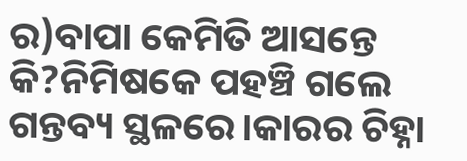ର)ବାପା କେମିତି ଆସନ୍ତେ କି?ନିମିଷକେ ପହଞ୍ଚି ଗଲେ ଗନ୍ତବ୍ୟ ସ୍ଥଳରେ।କାରର ଚିହ୍ନା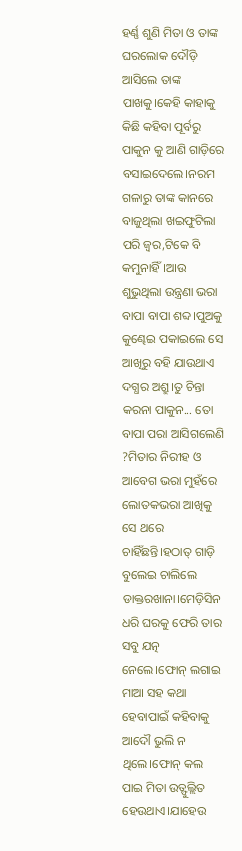ହର୍ଣ୍ଣ ଶୁଣି ମିତା ଓ ତାଙ୍କ ଘରଲୋକ ଦୌଡ଼ି ଆସିଲେ ତାଙ୍କ ପାଖକୁ।କେହି କାହାକୁ କିଛି କହିବା ପୂର୍ବରୁ ପାକୁନ କୁ ଆଣି ଗାଡ଼ିରେ ବସାଇଦେଲେ।ନରମ ଗଳାରୁ ତାଙ୍କ କାନରେ ବାଜୁଥିଲା ଖଇଫୁଟିଲା ପରି ଜ୍ୱର,ଟିକେ ବି କମୁନାହିଁ।ଆଉ ଶୁଭୁଥିଲା ଉନ୍ତ୍ରଣା ଭରା ବାପା ବାପା ଶବ୍ଦ।ପୁଅକୁ କୁଣ୍ଢେଇ ପକାଇଲେ ସେ ଆଖିରୁ ବହି ଯାଉଥାଏ ଦଗ୍ଧର ଅଶ୍ରୁ।ତୁ ଚିନ୍ତା କରନା ପାକୁନ... ତୋ ବାପା ପରା ଆସିଗଲେଣି ?ମିତାର ନିରୀହ ଓ ଆବେଗ ଭରା ମୁହଁରେ ଲୋତକଭରା ଆଖିକୁ ସେ ଥରେ ଚାହିଁଛନ୍ତି।ହଠାତ୍ ଗାଡ଼ି ବୁଲେଇ ଚାଲିଲେ ଡାକ୍ତରଖାନା।ମେଡ଼ିସିନ ଧରି ଘରକୁ ଫେରି ତାର ସବୁ ଯତ୍ନ ନେଲେ।ଫୋନ୍ ଲଗାଇ ମାଆ ସହ କଥା ହେବାପାଇଁ କହିବାକୁ ଆଦୌ ଭୁଲି ନ ଥିଲେ।ଫୋନ୍ କଲ ପାଇ ମିତା ଉତ୍ଫୁଲ୍ଲିତ ହେଉଥାଏ।ଯାହେଉ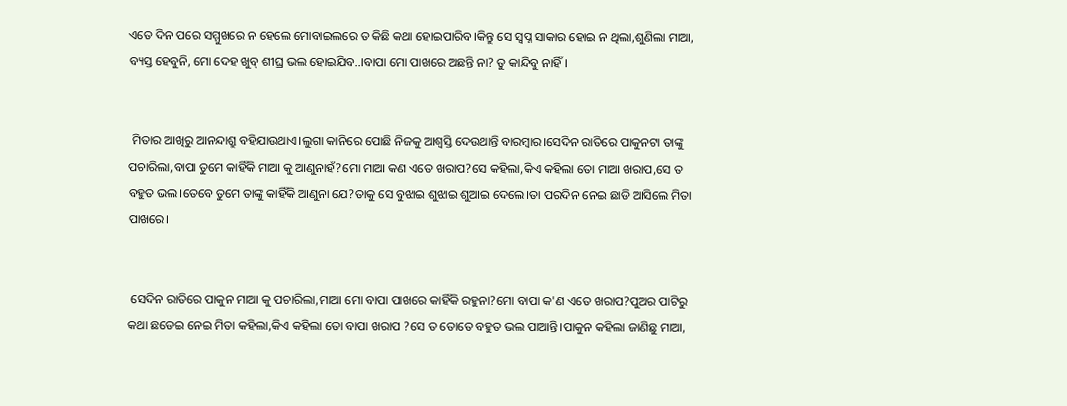ଏତେ ଦିନ ପରେ ସମ୍ମୁଖରେ ନ ହେଲେ ମୋବାଇଲରେ ତ କିଛି କଥା ହୋଇପାରିବ।କିନ୍ତୁ ସେ ସ୍ବପ୍ନ ସାକାର ହୋଇ ନ ଥିଲା,ଶୁଣିଲା ମାଆ, ବ୍ୟସ୍ତ ହେବୁନି, ମୋ ଦେହ ଖୁବ୍ ଶୀଘ୍ର ଭଲ ହୋଇଯିବ..।ବାପା ମୋ ପାଖରେ ଅଛନ୍ତି ନା? ତୁ କାନ୍ଦିବୁ ନାହିଁ।


 ମିତାର ଆଖିରୁ ଆନନ୍ଦାଶ୍ରୁ ବହିଯାଉଥାଏ।ଲୁଗା କାନିରେ ପୋଛି ନିଜକୁ ଆଶ୍ୱସ୍ତି ଦେଉଥାନ୍ତି ବାରମ୍ବାର।ସେଦିନ ରାତିରେ ପାକୁନଟା ତାଙ୍କୁ ପଚାରିଲା,ବାପା ତୁମେ କାହିଁକି ମାଆ କୁ ଆଣୁନାହଁ?ମୋ ମାଆ କଣ ଏତେ ଖରାପ?ସେ କହିଲା,କିଏ କହିଲା ତୋ ମାଆ ଖରାପ,ସେ ତ ବହୁତ ଭଲ।ତେବେ ତୁମେ ତାଙ୍କୁ କାହିଁକି ଆଣୁନା ଯେ?ତାକୁ ସେ ବୁଝାଇ ଶୁଝାଇ ଶୁଆଇ ଦେଲେ।ତା ପରଦିନ ନେଇ ଛାଡି ଆସିଲେ ମିତା ପାଖରେ।


 ସେଦିନ ରାତିରେ ପାକୁନ ମାଆ କୁ ପଚାରିଲା,ମାଆ ମୋ ବାପା ପାଖରେ କାହିଁକି ରହୁନା?ମୋ ବାପା କ'ଣ ଏତେ ଖରାପ?ପୁଅର ପାଟିରୁ କଥା ଛଡେଇ ନେଇ ମିତା କହିଲା,କିଏ କହିଲା ତୋ ବାପା ଖରାପ ?ସେ ତ ତୋତେ ବହୁତ ଭଲ ପାଆନ୍ତି।ପାକୁନ କହିଲା ଜାଣିଛୁ ମାଆ,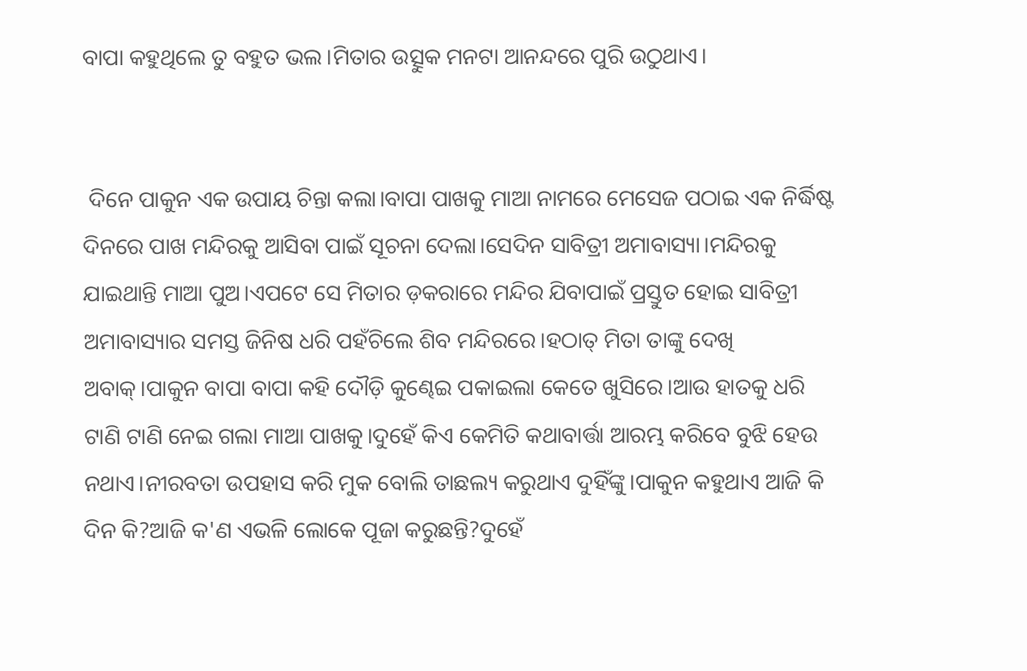ବାପା କହୁଥିଲେ ତୁ ବହୁତ ଭଲ।ମିତାର ଉତ୍ସୁକ ମନଟା ଆନନ୍ଦରେ ପୁରି ଉଠୁଥାଏ।


 ଦିନେ ପାକୁନ ଏକ ଉପାୟ ଚିନ୍ତା କଲା।ବାପା ପାଖକୁ ମାଆ ନାମରେ ମେସେଜ ପଠାଇ ଏକ ନିର୍ଦ୍ଧିଷ୍ଟ ଦିନରେ ପାଖ ମନ୍ଦିରକୁ ଆସିବା ପାଇଁ ସୂଚନା ଦେଲା।ସେଦିନ ସାବିତ୍ରୀ ଅମାବାସ୍ୟା।ମନ୍ଦିରକୁ ଯାଇଥାନ୍ତି ମାଆ ପୁଅ।ଏପଟେ ସେ ମିତାର ଡ଼କରାରେ ମନ୍ଦିର ଯିବାପାଇଁ ପ୍ରସ୍ତୁତ ହୋଇ ସାବିତ୍ରୀ ଅମାବାସ୍ୟାର ସମସ୍ତ ଜିନିଷ ଧରି ପହଁଚିଲେ ଶିବ ମନ୍ଦିରରେ।ହଠାତ୍ ମିତା ତାଙ୍କୁ ଦେଖି ଅବାକ୍।ପାକୁନ ବାପା ବାପା କହି ଦୌଡ଼ି କୁଣ୍ଢେଇ ପକାଇଲା କେତେ ଖୁସିରେ।ଆଉ ହାତକୁ ଧରି ଟାଣି ଟାଣି ନେଇ ଗଲା ମାଆ ପାଖକୁ।ଦୁହେଁ କିଏ କେମିତି କଥାବାର୍ତ୍ତା ଆରମ୍ଭ କରିବେ ବୁଝି ହେଉ ନଥାଏ।ନୀରବତା ଉପହାସ କରି ମୁକ ବୋଲି ତାଛଲ୍ୟ କରୁଥାଏ ଦୁହିଁଙ୍କୁ।ପାକୁନ କହୁଥାଏ ଆଜି କି ଦିନ କି?ଆଜି କ'ଣ ଏଭଳି ଲୋକେ ପୂଜା କରୁଛନ୍ତି?ଦୁହେଁ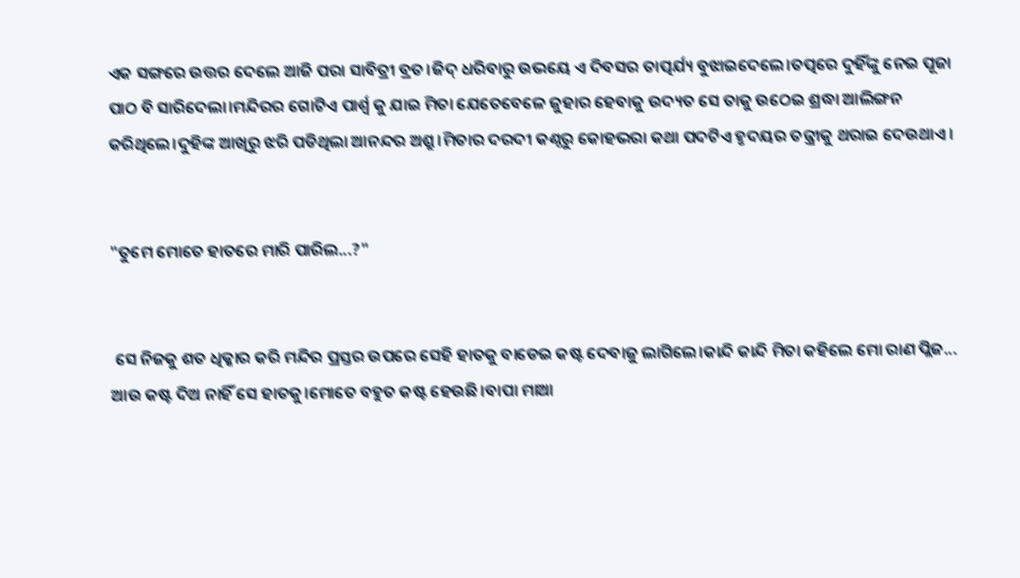ଏକ ସଙ୍ଗରେ ଉତ୍ତର ଦେଲେ ଆଜି ପରା ସାବିତ୍ରୀ ବ୍ରତ।ଜିଦ୍ ଧରିବାରୁ ଉଭୟେ ଏ ଦିବସର ତାତ୍ପର୍ଯ୍ୟ ବୁଝାଇଦେଲେ।ତତ୍ପରେ ଦୁହିଁଙ୍କୁ ନେଇ ପୂଜା ପାଠ ବି ସାରିଦେଲା।ମନ୍ଦିରର ଗୋଟିଏ ପାର୍ଶ୍ଵ କୁ ଯାଇ ମିତା ଯେତେବେଳେ ଜୁହାର ହେବାକୁ ଉଦ୍ୟତ ସେ ତାକୁ ଉଠେଇ ଶ୍ରଦ୍ଧା ଆଲିଙ୍ଗନ କରିଥିଲେ।ଦୁହିଙ୍କ ଆଖିରୁ ଝରି ପଡିଥିଲା ଆନନ୍ଦର ଅଶ୍ରୁ।ମିତାର ଦରଦୀ କଣ୍ଠରୁ କୋହଭରା କଥା ପଦଟିଏ ହୃଦୟର ତନ୍ତ୍ରୀକୁ ଥରାଇ ଦେଉଥାଏ।


"ତୁମେ ମୋତେ ହାତରେ ମାରି ପାରିଲ...?"


 ସେ ନିଜକୁ ଶତ ଧିକ୍କାର କରି ମନ୍ଦିର ପ୍ରସ୍ତର ଉପରେ ସେହି ହାତକୁ ବାଡେଇ କଷ୍ଟ ଦେବାଜୁ ଲାଗିଲେ।କାନ୍ଦି କାନ୍ଦି ମିତା କହିଲେ ମୋ ରାଣ ପ୍ଲିଜ... ଆଉ କଷ୍ଟ ଦିଅ ନାହିଁ ସେ ହାତକୁ।ମୋତେ ବହୁତ କଷ୍ଟ ହେଉଛି।ବାପା ମାଆ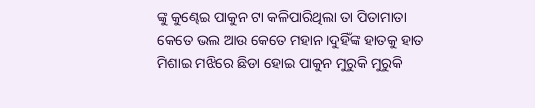ଙ୍କୁ କୁଣ୍ଢେଇ ପାକୁନ ଟା କଳିପାରିଥିଲା ତା ପିତାମାତା କେତେ ଭଲ ଆଉ କେତେ ମହାନ।ଦୁହିଁଙ୍କ ହାତକୁ ହାତ ମିଶାଇ ମଝିରେ ଛିଡା ହୋଇ ପାକୁନ ମୁରୁକି ମୁରୁକି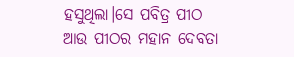ହସୁଥିଲା।ସେ ପବିତ୍ର ପୀଠ ଆଉ ପୀଠର ମହାନ ଦେବତା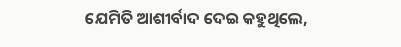ଯେମିତି ଆଶୀର୍ବାଦ ଦେଇ କହୁଥିଲେ,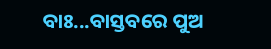ବାଃ...ବାସ୍ତବରେ ପୁଅ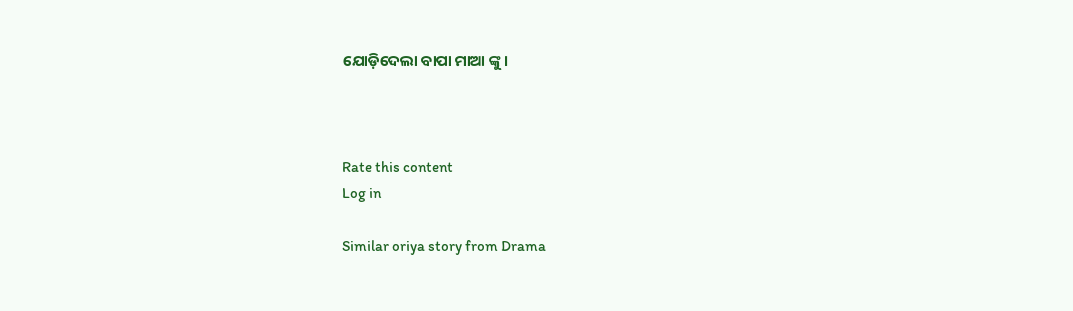ଯୋଡ଼ିଦେଲା ବାପା ମାଆ ଙ୍କୁ।



Rate this content
Log in

Similar oriya story from Drama